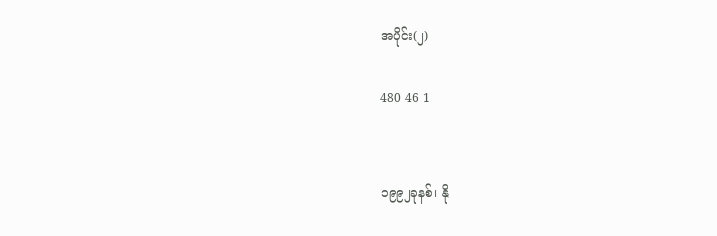အပိုင်း(၂)

480 46 1


၁၉၉၂ခုနစ်၊ နို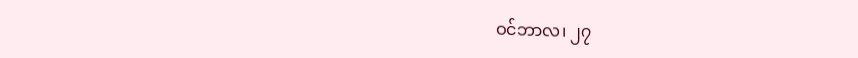ဝင်ဘာလ၊ ၂၇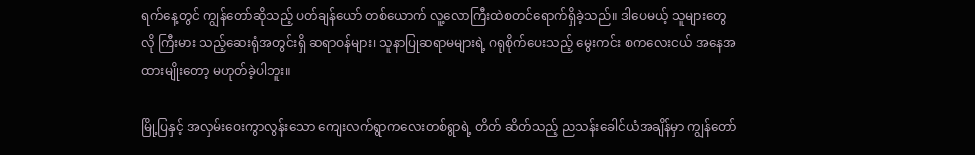ရက်နေ့တွင် ကျွန်တော်ဆိုသည့် ပတ်ချန်ယော် တစ်ယောက် လူ့လောကြီးထဲစတင်ရောက်ရှိခဲ့သည်။ ဒါပေမယ့် သူများတွေလို ကြီးမား သည့်ဆေးရုံအတွင်းရှိ ဆရာဝန်များ၊ သူနာပြုဆရာမများရဲ့ ဂရုစိုက်ပေးသည့် မွေးကင်း စကလေးငယ် အနေအထားမျိုးတော့ မဟုတ်ခဲ့ပါဘူး။

မြို့ပြနှင့် အလှမ်းဝေးကွာလွန်းသော ကျေးလက်ရွာကလေးတစ်ရွာရဲ့ တိတ် ဆိတ်သည့် ညသန်းခေါင်ယံအချိန်မှာ ကျွန်တော်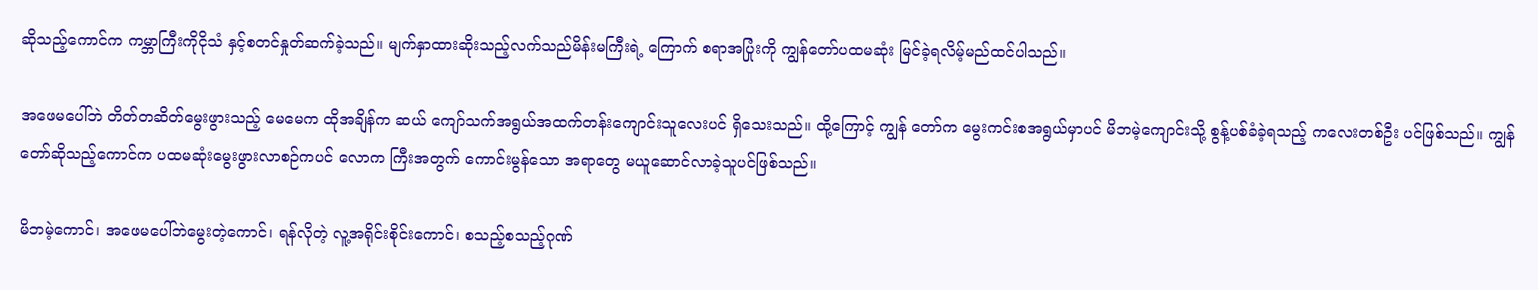ဆိုသည့်ကောင်က ကမ္ဘာကြီးကိုငိုသံ နှင့်စတင်နှုတ်ဆက်ခဲ့သည်။ မျက်နှာထားဆိုးသည့်လက်သည်မိန်းမကြီးရဲ့ ကြောက် စရာအပြုံးကို ကျွန်တော်ပထမဆုံး မြင်ခဲ့ရလိမ့်မည်ထင်ပါသည်။

အဖေမပေါ်ဘဲ တိတ်တဆိတ်မွေးဖွားသည့် မေမေက ထိုအချိန်က ဆယ် ကျော်သက်အရွယ်အထက်တန်းကျောင်းသူလေးပင် ရှိသေးသည်။ ထို့ကြောင့် ကျွန် တော်က မွေးကင်းစအရွယ်မှာပင် မိဘမဲ့ကျောင်းသို့ စွန့်ပစ်ခံခဲ့ရသည့် ကလေးတစ်ဦး ပင်ဖြစ်သည်။ ကျွန်တော်ဆိုသည့်ကောင်က ပထမဆုံးမွေးဖွားလာစဉ်ကပင် လောက ကြီးအတွက် ကောင်းမွန်သော အရာတွေ မယူဆောင်လာခဲ့သူပင်ဖြစ်သည်။

မိဘမဲ့ကောင်၊ အဖေမပေါ်ဘဲမွေးတဲ့ကောင်၊ ရန်လိုတဲ့ လူ့အရိုင်းစိုင်းကောင်၊ စသည့်စသည့်ဂုဏ်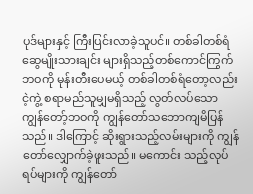ပုဒ်များနှင့် ကြီးပြင်းလာခဲ့သူပင်။ တစ်ခါတစ်ရံ ဆွေမျိုးသားချင်း များရှိသည့်တစ်ကောင်ကြွက်ဘဝကို မုန်းတီးပေမယ့် တစ်ခါတစ်ရံတော့လည်း ငဲ့ကွဲ့ စရာမည်သူမျှမရှိသည့် လွတ်လပ်သော ကျွန်တော့်ဘဝကို ကျွန်တော်သဘောကျမိပြန် သည်။ ဒါကြောင့် ဆိုးရွားသည့်လမ်းများကို ကျွန်တော်လျှောက်ခဲ့ဖူးသည်။ မကောင်း သည့်လုပ်ရပ်များကို ကျွန်တော်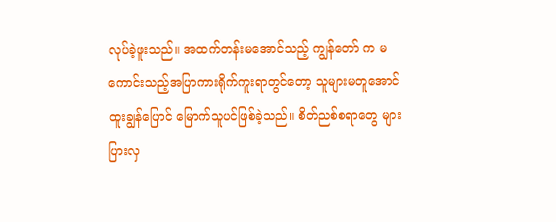လုပ်ခဲ့ဖူးသည်။ အထက်တန်းမအောင်သည့် ကျွန်တော် က မကောင်းသည့်အပြာကားရိုက်ကူးရာတွင်တော့ သူများမတူအောင် ထူးချွန်ပြောင် မြောက်သူပင်ဖြစ်ခဲ့သည်။ စိတ်ညစ်စရာတွေ များပြားလှ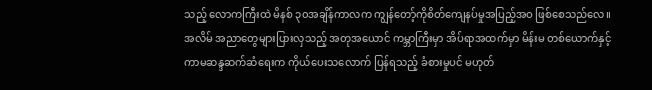သည့် လောကကြီးထဲ မိနစ် ၃၀အချိန်ကာလက ကျွန်တော့်ကိုစိတ်ကျေနပ်မှုအပြည့်အဝ ဖြစ်စေသည်လေ။ အလိမ် အညာတွေများပြားလှသည့် အတုအယောင် ကမ္ဘာကြီးမှာ အိပ်ရာအထက်မှာ မိန်းမ တစ်ယောက်နှင့် ကာမဆန္ဒဆက်ဆံရေးက ကိုယ်ပေးသလောက် ပြန်ရသည့် ခံစားမှုပင် မဟုတ်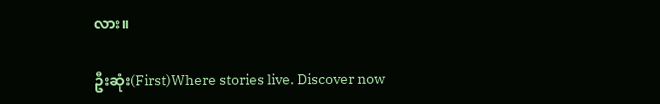လား။

ဦးဆုံး(First)Where stories live. Discover now